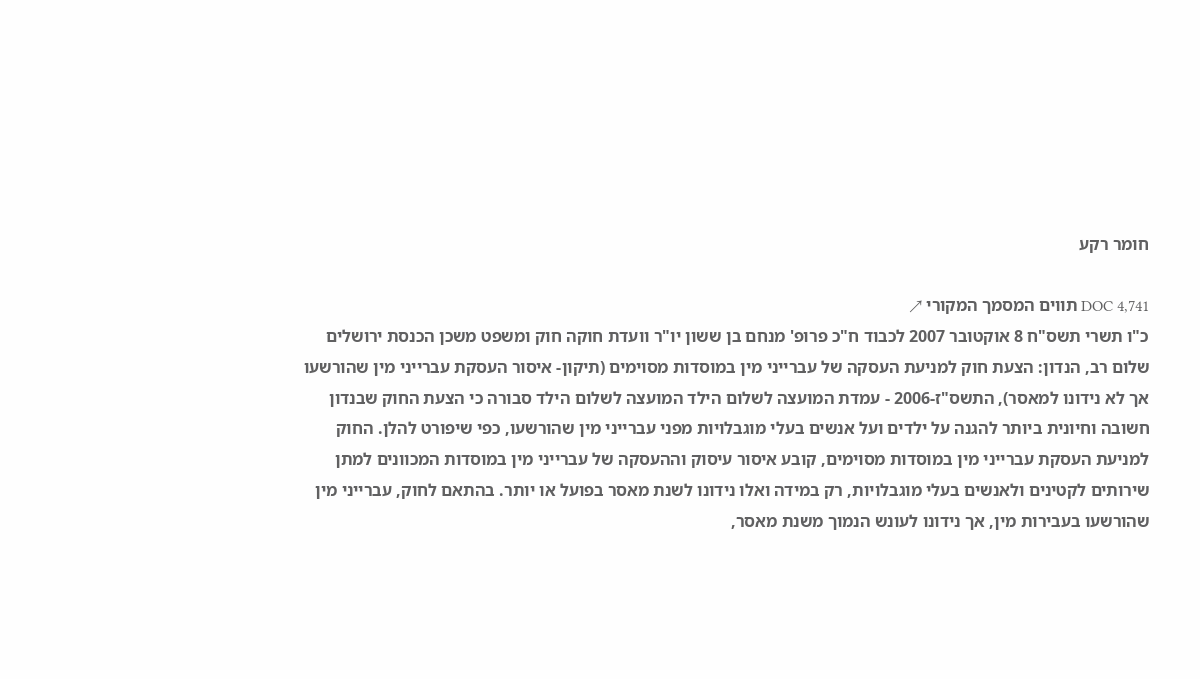חומר רקע

DOC 4,741 תווים המסמך המקורי ↗
כ"ו תשרי תשס"ח 8 אוקטובר 2007 לכבוד ח"כ פרופ' מנחם בן ששון יו"ר וועדת חוקה חוק ומשפט משכן הכנסת ירושלים שלום רב, הנדון: הצעת חוק למניעת העסקה של עברייני מין במוסדות מסוימים (תיקון- איסור העסקת עברייני מין שהורשעו אך לא נידונו למאסר), התשס"ז-2006 - עמדת המועצה לשלום הילד המועצה לשלום הילד סבורה כי הצעת החוק שבנדון חשובה וחיונית ביותר להגנה על ילדים ועל אנשים בעלי מוגבלויות מפני עברייני מין שהורשעו, כפי שיפורט להלן. החוק למניעת העסקת עברייני מין במוסדות מסוימים, קובע איסור עיסוק וההעסקה של עברייני מין במוסדות המכוונים למתן שירותים לקטינים ולאנשים בעלי מוגבלויות, רק במידה ואלו נידונו לשנת מאסר בפועל או יותר. בהתאם לחוק, עברייני מין שהורשעו בעבירות מין, אך נידונו לעונש הנמוך משנת מאסר,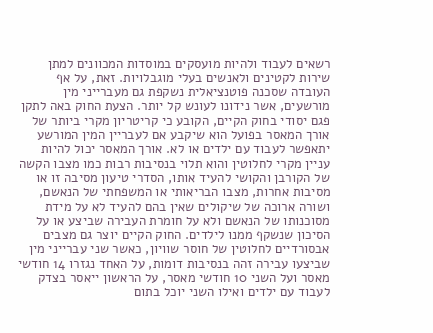רשאים לעבוד ולהיות מועסקים במוסדות המכוונים למתן שירות לקטינים ולאנשים בעלי מוגבלויות. זאת, על אף העובדה שסכנה פוטנציאלית נשקפת גם מעברייני מין מורשעים, אשר נידונו לעונש קל יותר. הצעת החוק באה לתקן פגם יסודי בחוק הקיים, הקובע כי קריטריון מקרי ביותר של אורך המאסר בפועל הוא שיקבע אם לעבריין המין המורשע יתאפשר לעבוד עם ילדים או לא. אורך המאסר יכול להיות עניין מקרי לחלוטין והוא תלוי בנסיבות רבות כמו מצבו הקשה של הקורבן והקושי להעיד אותו, הסדרי טיעון מסיבה זו או מסיבות אחרות, מצבו הבריאותי או המשפחתי של הנאשם, ושורה ארוכה של שיקולים שאין בהם להעיד לא על מידת מסוכנותו של הנאשם ולא על חומרת העבירה שביצע או על הסיכון שנשקף ממנו לילדים. החוק הקיים יוצר גם מצבים אבסורדיים לחלוטין של חוסר שוויון, כאשר שני עברייני מין שביצעו עבירה זהה בנסיבות דומות, על האחד נגזרו 14 חודשי מאסר ועל השני 10 חודשי מאסר, על הראשון ייאסר בצדק לעבוד עם ילדים ואילו השני יוכל בתום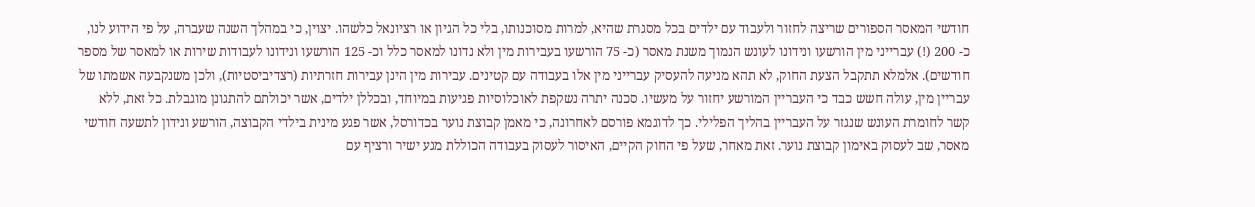חודשי המאסר הספורים שריצה לחזור ולעבוד עם ילדים בכל מסגרת שהיא, למרות מסוכנותו, בלי כל הגיון או רציונאל כלשהו. יצוין, כי במהלך השנה שעברה, על פי הידוע לנו, כ- 200 (!) עברייני מין הורשעו ונידונו לעונש הנמוך משנת מאסר (כ- 75 הורשעו בעבירות מין ולא נדונו למאסר כלל וכ- 125 הורשעו ונידונו לעבודות שירות או למאסר של מספר חודשים). אלמלא תתקבל הצעת החוק, לא תהא מניעה להעסיק עברייני מין אלו בעבודה עם קטינים. עבירות מין הינן עבירות חזרתיות (רצדיביסטיות), ולכן משנקבעה אשמתו של עבריין מין, עולה חשש כבד כי העבריין המורשע יחזור על מעשיו. סכנה יתרה נשקפת לאוכלוסיות פגיעות במיוחד, ובכללן ילדים, אשר יכולתם להתגונן מוגבלת. כל זאת, ללא קשר לחומרת העונש שנגזר על העבריין בהליך הפלילי. כך לדוגמא פורסם לאחרונה, כי מאמן קבוצת נוער בכדורסל, אשר פגע מינית בילדי הקבוצה, הורשע ונידון לתשעה חודשי מאסר, שב לעסוק באימון קבוצת נוער. זאת מאחר, שעל פי החוק הקיים, האיסור לעסוק בעבודה הכוללת מגע ישיר ורציף עם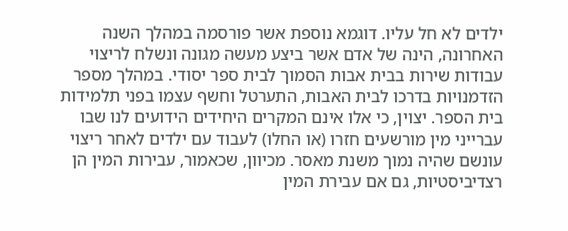ילדים לא חל עליו. דוגמא נוספת אשר פורסמה במהלך השנה האחרונה, הינה של אדם אשר ביצע מעשה מגונה ונשלח לריצוי עבודות שירות בבית אבות הסמוך לבית ספר יסודי. במהלך מספר הזדמנויות בדרכו לבית האבות, התערטל וחשף עצמו בפני תלמידות בית הספר. יצוין, כי אלו אינם המקרים היחידים הידועים לנו שבו עברייני מין מורשעים חזרו (או החלו) לעבוד עם ילדים לאחר ריצוי עונשם שהיה נמוך משנת מאסר. מכיוון, שכאמור, עבירות המין הן רצדיביסטיות, גם אם עבירת המין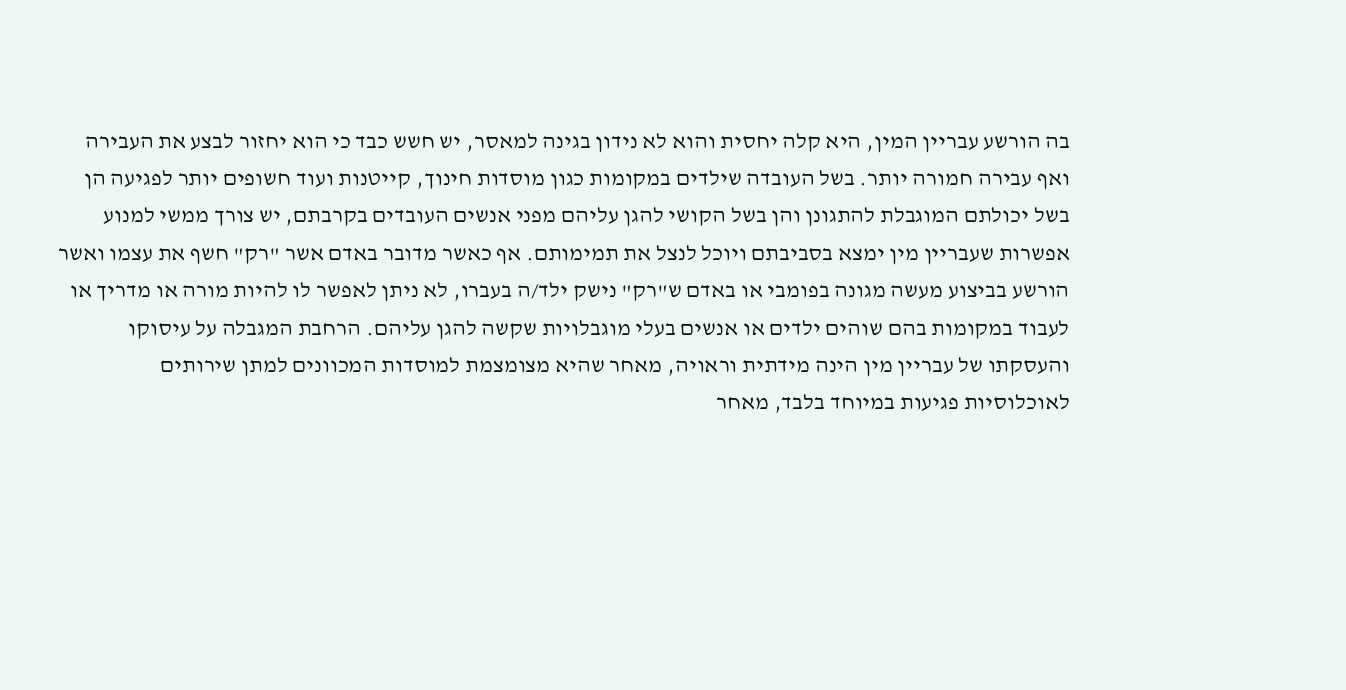בה הורשע עבריין המין, היא קלה יחסית והוא לא נידון בגינה למאסר, יש חשש כבד כי הוא יחזור לבצע את העבירה ואף עבירה חמורה יותר. בשל העובדה שילדים במקומות כגון מוסדות חינוך, קייטנות ועוד חשופים יותר לפגיעה הן בשל יכולתם המוגבלת להתגונן והן בשל הקושי להגן עליהם מפני אנשים העובדים בקרבתם, יש צורך ממשי למנוע אפשרות שעבריין מין ימצא בסביבתם ויוכל לנצל את תמימותם. אף כאשר מדובר באדם אשר "רק" חשף את עצמו ואשר הורשע בביצוע מעשה מגונה בפומבי או באדם ש"רק" נישק ילד/ה בעברו, לא ניתן לאפשר לו להיות מורה או מדריך או לעבוד במקומות בהם שוהים ילדים או אנשים בעלי מוגבלויות שקשה להגן עליהם. הרחבת המגבלה על עיסוקו והעסקתו של עבריין מין הינה מידתית וראויה, מאחר שהיא מצומצמת למוסדות המכוונים למתן שירותים לאוכלוסיות פגיעות במיוחד בלבד, מאחר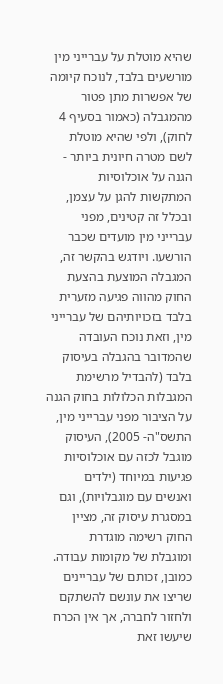שהיא מוטלת על עברייני מין מורשעים בלבד, לנוכח קיומה של אפשרות מתן פטור מהמגבלה (כאמור בסעיף 4 לחוק), ולפי שהיא מוטלת לשם מטרה חיונית ביותר - הגנה על אוכלוסיות המתקשות להגן על עצמן, ובכלל זה קטינים, מפני עברייני מין מועדים שכבר הורשעו. ויודגש בהקשר זה, המגבלה המוצעת בהצעת החוק מהווה פגיעה מזערית בלבד בזכויותיהם של עברייני מין, וזאת נוכח העובדה שהמדובר בהגבלה בעיסוק בלבד (להבדיל מרשימת המגבלות הכלולות בחוק הגנה על הציבור מפני עברייני מין, התשס"ה- 2005), העיסוק מוגבל לכזה עם אוכלוסיות פגיעות במיוחד (ילדים ואנשים עם מוגבלויות), וגם במסגרת עיסוק זה, מציין החוק רשימה מוגדרת ומוגבלת של מקומות עבודה. כמובן, זכותם של עבריינים שריצו את עונשם להשתקם ולחזור לחברה, אך אין הכרח שיעשו זאת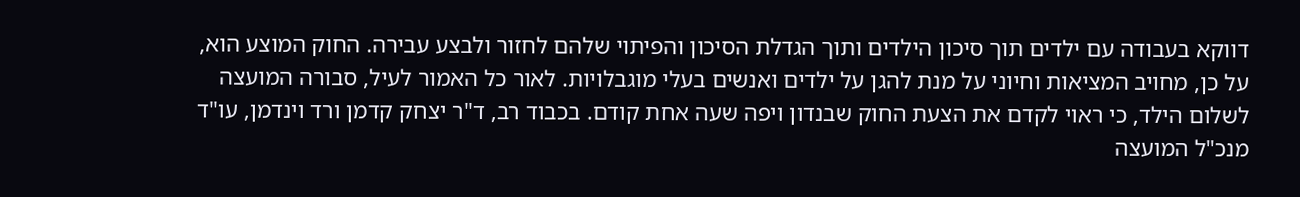דווקא בעבודה עם ילדים תוך סיכון הילדים ותוך הגדלת הסיכון והפיתוי שלהם לחזור ולבצע עבירה. החוק המוצע הוא, על כן, מחויב המציאות וחיוני על מנת להגן על ילדים ואנשים בעלי מוגבלויות. לאור כל האמור לעיל, סבורה המועצה לשלום הילד, כי ראוי לקדם את הצעת החוק שבנדון ויפה שעה אחת קודם. בכבוד רב, ד"ר יצחק קדמן ורד וינדמן, עו"ד מנכ"ל המועצה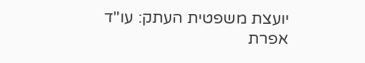יועצת משפטית העתק: עו"ד אפרת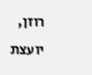רוזן, יועצת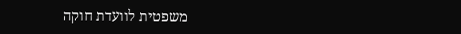משפטית לוועדת חוקה